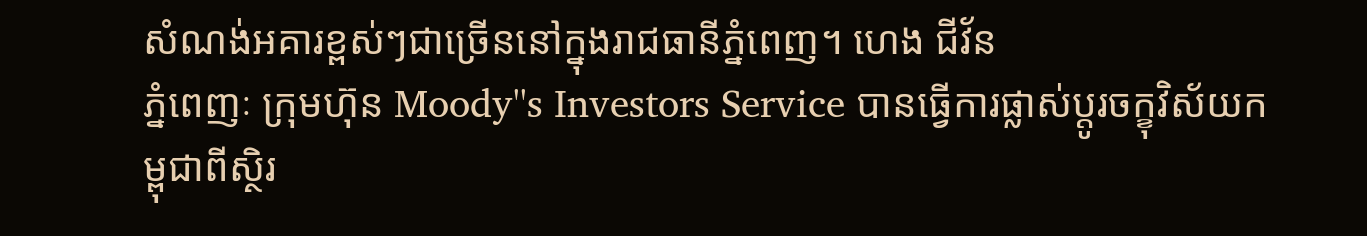សំណង់អគារខ្ពស់ៗជាច្រើននៅក្នុងរាជធានីភ្នំពេញ។ ហេង ជីវ័ន
ភ្នំពេញៈ ក្រុមហ៊ុន Moody''s Investors Service បានធ្វើការផ្លាស់ប្តូរចក្ខុវិស័យកម្ពុជាពីស្ថិរ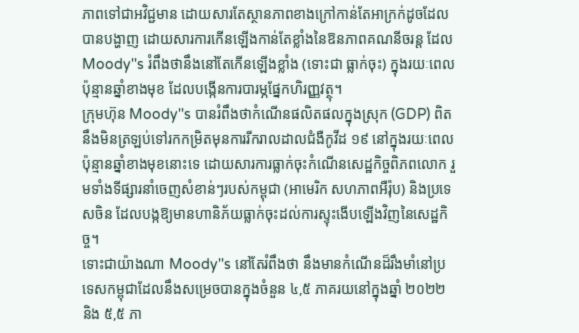ភាពទៅជាអវិជ្ជមាន ដោយសារតែស្ថានភាពខាងក្រៅកាន់តែអាក្រក់ដូចដែលបានបង្ហាញ ដោយសារការកើនឡើងកាន់តែខ្លាំងនៃឱនភាពគណនីចរន្ត ដែល Moody''s រំពឹងថានឹងនៅតែកើនឡើងខ្លាំង (ទោះជា ធ្លាក់ចុះ) ក្នុងរយៈពេលប៉ុន្មានឆ្នាំខាងមុខ ដែលបង្កើនការបារម្ភផ្នែកហិរញ្ញវត្ថុ។
ក្រុមហ៊ុន Moody''s បានរំពឹងថាកំណើនផលិតផលក្នុងស្រុក (GDP) ពិតនឹងមិនត្រឡប់ទៅរកកម្រិតមុនការរីករាលដាលជំងឺកូវីដ ១៩ នៅក្នុងរយៈពេលប៉ុន្មានឆ្នាំខាងមុខនោះទេ ដោយសារការធ្លាក់ចុះកំណើនសេដ្ឋកិច្ចពិភពលោក រួមទាំងទីផ្សារនាំចេញសំខាន់ៗរបស់កម្ពុជា (អាមេរិក សហភាពអឺរ៉ុប) និងប្រទេសចិន ដែលបង្កឱ្យមានហានិភ័យធ្លាក់ចុះដល់ការស្ទុះងើបឡើងវិញនៃសេដ្ឋកិច្ច។
ទោះជាយ៉ាងណា Moody''s នៅតែរំពឹងថា នឹងមានកំណើនដ៏រឹងមាំនៅប្រទេសកម្ពុជាដែលនឹងសម្រេចបានក្នុងចំនួន ៤,៥ ភាគរយនៅក្នុងឆ្នាំ ២០២២ និង ៥,៥ ភា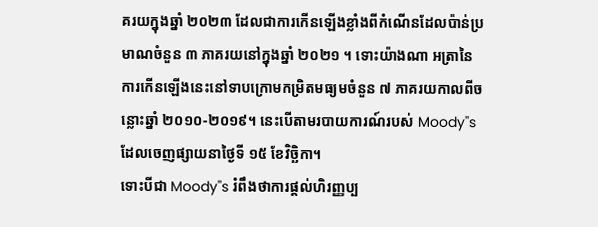គរយក្នុងឆ្នាំ ២០២៣ ដែលជាការកើនឡើងខ្លាំងពីកំណើនដែលប៉ាន់ប្រមាណចំនួន ៣ ភាគរយនៅក្នុងឆ្នាំ ២០២១ ។ ទោះយ៉ាងណា អត្រានៃការកើនឡើងនេះនៅទាបក្រោមកម្រិតមធ្យមចំនួន ៧ ភាគរយកាលពីចន្លោះឆ្នាំ ២០១០-២០១៩។ នេះបើតាមរបាយការណ៍របស់ Moody''s ដែលចេញផ្សាយនាថ្ងៃទី ១៥ ខែវិច្ឆិកា។
ទោះបីជា Moody''s រំពឹងថាការផ្តល់ហិរញ្ញប្ប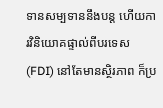ទានសម្បទាននឹងបន្ត ហើយការវិនិយោគផ្ទាល់ពីបរទេស (FDI) នៅតែមានស្ថិរភាព ក៏ប្រ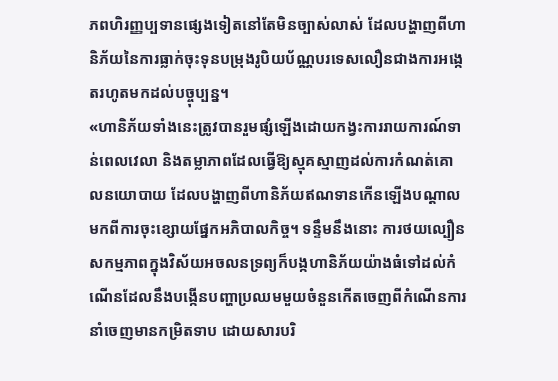ភពហិរញ្ញប្បទានផ្សេងទៀតនៅតែមិនច្បាស់លាស់ ដែលបង្ហាញពីហានិភ័យនៃការធ្លាក់ចុះទុនបម្រុងរូបិយប័ណ្ណបរទេសលឿនជាងការអង្កេតរហូតមកដល់បច្ចុប្បន្ន។
«ហានិភ័យទាំងនេះត្រូវបានរួមផ្សំឡើងដោយកង្វះការរាយការណ៍ទាន់ពេលវេលា និងតម្លាភាពដែលធ្វើឱ្យស្មុគស្មាញដល់ការកំណត់គោលនយោបាយ ដែលបង្ហាញពីហានិភ័យឥណទានកើនឡើងបណ្តាលមកពីការចុះខ្សោយផ្នែកអភិបាលកិច្ច។ ទន្ទឹមនឹងនោះ ការថយល្បឿនសកម្មភាពក្នុងវិស័យអចលនទ្រព្យក៏បង្កហានិភ័យយ៉ាងធំទៅដល់កំណើនដែលនឹងបង្កើនបញ្ហាប្រឈមមួយចំនួនកើតចេញពីកំណើនការនាំចេញមានកម្រិតទាប ដោយសារបរិ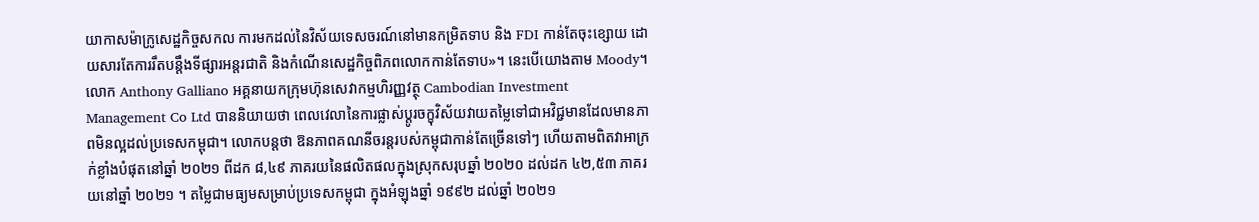យាកាសម៉ាក្រូសេដ្ឋកិច្ចសកល ការមកដល់នៃវិស័យទេសចរណ៍នៅមានកម្រិតទាប និង FDI កាន់តែចុះខ្សោយ ដោយសារតែការរឹតបន្តឹងទីផ្សារអន្តរជាតិ និងកំណើនសេដ្ឋកិច្ចពិភពលោកកាន់តែទាប»។ នេះបើយោងតាម Moody។
លោក Anthony Galliano អគ្គនាយកក្រុមហ៊ុនសេវាកម្មហិរញ្ញវត្ថុ Cambodian Investment Management Co Ltd បាននិយាយថា ពេលវេលានៃការផ្លាស់ប្តូរចក្ខុវិស័យវាយតម្លៃទៅជាអវិជ្ជមានដែលមានភាពមិនល្អដល់ប្រទេសកម្ពុជា។ លោកបន្តថា ឱនភាពគណនីចរន្តរបស់កម្ពុជាកាន់តែច្រើនទៅៗ ហើយតាមពិតវាអាក្រក់ខ្លាំងបំផុតនៅឆ្នាំ ២០២១ ពីដក ៨,៤៩ ភាគរយនៃផលិតផលក្នុងស្រុកសរុបឆ្នាំ ២០២០ ដល់ដក ៤២,៥៣ ភាគរយនៅឆ្នាំ ២០២១ ។ តម្លៃជាមធ្យមសម្រាប់ប្រទេសកម្ពុជា ក្នុងអំឡុងឆ្នាំ ១៩៩២ ដល់ឆ្នាំ ២០២១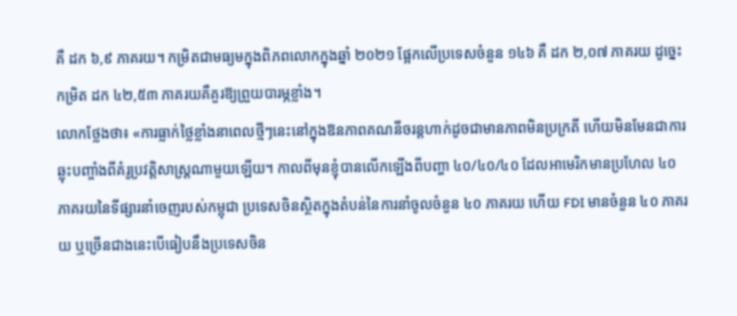គឺ ដក ៦,៩ ភាគរយ។ កម្រិតជាមធ្យមក្នុងពិភពលោកក្នុងឆ្នាំ ២០២១ ផ្អែកលើប្រទេសចំនួន ១៤៦ គឺ ដក ២,០៧ ភាគរយ ដូច្នេះកម្រិត ដក ៤២,៥៣ ភាគរយគឺគួរឱ្យព្រួយបារម្ភខ្លាំង។
លោកថ្លែងថា៖ «ការធ្លាក់ថ្លៃខ្លាំងនាពេលថ្មីៗនេះនៅក្នុងឱនភាពគណនីចរន្តហាក់ដូចជាមានភាពមិនប្រក្រតី ហើយមិនមែនជាការឆ្លុះបញ្ចាំងពីគំរូប្រវត្តិសាស្ត្រណាមួយឡើយ។ កាលពីមុនខ្ញុំបានលើកឡើងពីបញ្ហា ៤០/៤០/៤០ ដែលអាមេរិកមានប្រហែល ៤០ ភាគរយនៃទីផ្សារនាំចេញរបស់កម្ពុជា ប្រទេសចិនស្ថិតក្នុងតំបន់នៃការនាំចូលចំនួន ៤០ ភាគរយ ហើយ FDI មានចំនួន ៤០ ភាគរយ ឬច្រើនជាងនេះបើធៀបនឹងប្រទេសចិន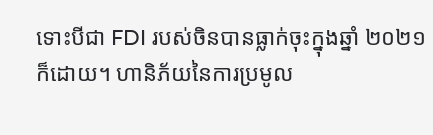ទោះបីជា FDI របស់ចិនបានធ្លាក់ចុះក្នុងឆ្នាំ ២០២១ ក៏ដោយ។ ហានិភ័យនៃការប្រមូល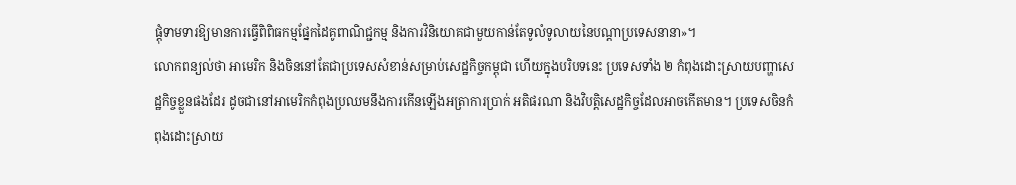ផ្តុំទាមទារឱ្យមានការធ្វើពិពិធកម្មផ្នែកដៃគូពាណិជ្ជកម្ម និងការវិនិយោគជាមួយកាន់តែទូលំទូលាយនៃបណ្ដាប្រទេសនានា»។
លោកពន្យល់ថា អាមេរិក និងចិននៅតែជាប្រទេសសំខាន់សម្រាប់សេដ្ឋកិច្ចកម្ពុជា ហើយក្នុងបរិបទនេះ ប្រទេសទាំង ២ កំពុងដោះស្រាយបញ្ហាសេដ្ឋកិច្ចខ្លួនផងដែរ ដូចជានៅអាមេរិកកំពុងប្រឈមនឹងការកើនឡើងអត្រាការប្រាក់ អតិផរណា និងវិបត្តិសេដ្ឋកិច្ចដែលអាចកើតមាន។ ប្រទេសចិនកំពុងដោះស្រាយ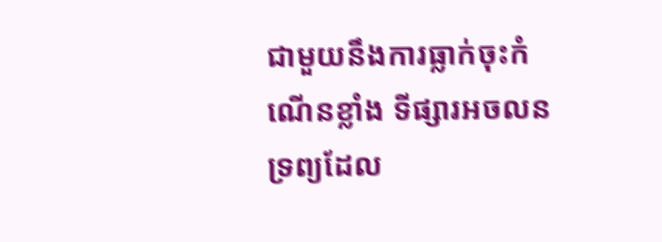ជាមួយនឹងការធ្លាក់ចុះកំណើនខ្លាំង ទីផ្សារអចលនទ្រព្យដែល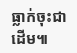ធ្លាក់ចុះជាដើម៕